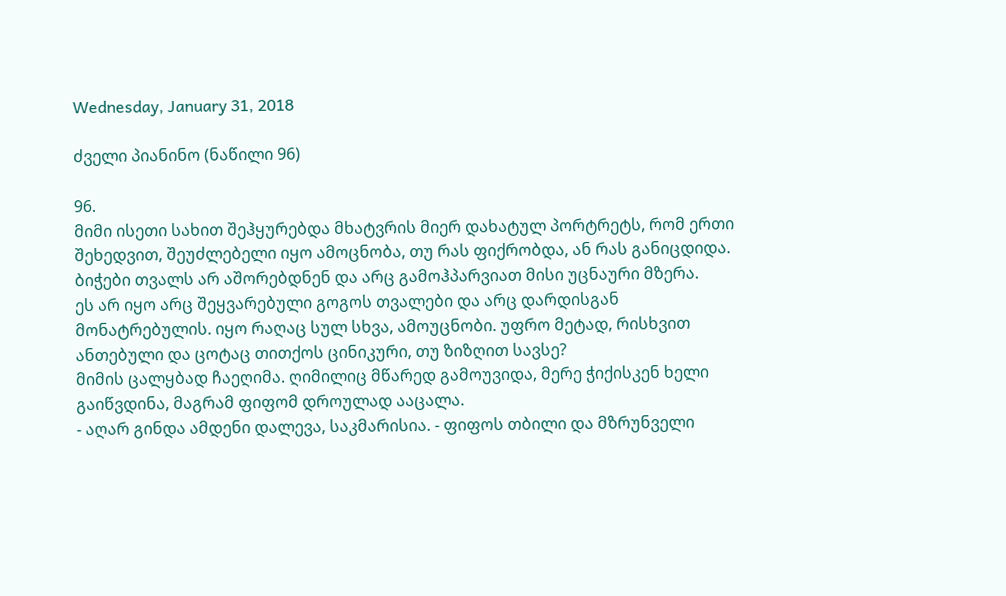Wednesday, January 31, 2018

ძველი პიანინო (ნაწილი 96)

96.
მიმი ისეთი სახით შეჰყურებდა მხატვრის მიერ დახატულ პორტრეტს, რომ ერთი შეხედვით, შეუძლებელი იყო ამოცნობა, თუ რას ფიქრობდა, ან რას განიცდიდა.
ბიჭები თვალს არ აშორებდნენ და არც გამოჰპარვიათ მისი უცნაური მზერა.
ეს არ იყო არც შეყვარებული გოგოს თვალები და არც დარდისგან მონატრებულის. იყო რაღაც სულ სხვა, ამოუცნობი. უფრო მეტად, რისხვით ანთებული და ცოტაც თითქოს ცინიკური, თუ ზიზღით სავსე?
მიმის ცალყბად ჩაეღიმა. ღიმილიც მწარედ გამოუვიდა, მერე ჭიქისკენ ხელი გაიწვდინა, მაგრამ ფიფომ დროულად ააცალა.
- აღარ გინდა ამდენი დალევა, საკმარისია. - ფიფოს თბილი და მზრუნველი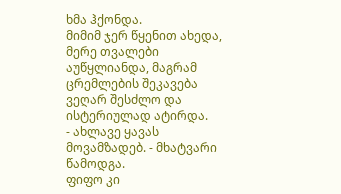ხმა ჰქონდა.
მიმიმ ჯერ წყენით ახედა, მერე თვალები აუწყლიანდა, მაგრამ ცრემლების შეკავება ვეღარ შესძლო და ისტერიულად ატირდა.
- ახლავე ყავას მოვამზადებ. - მხატვარი წამოდგა.
ფიფო კი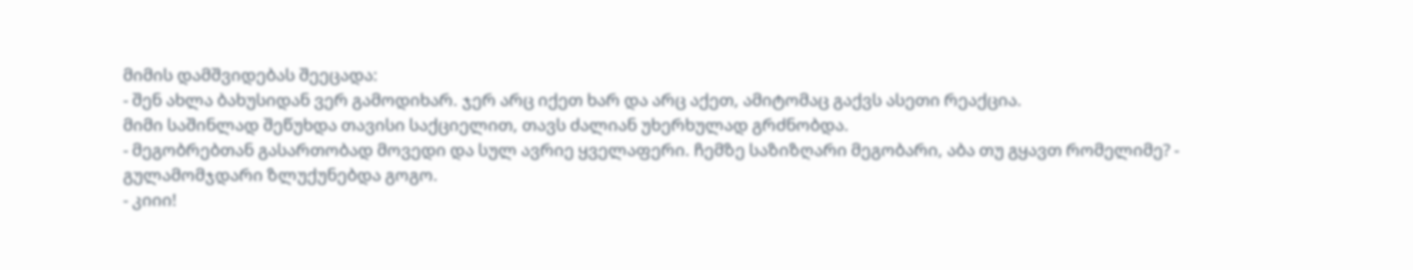მიმის დამშვიდებას შეეცადა:
- შენ ახლა ბახუსიდან ვერ გამოდიხარ. ჯერ არც იქეთ ხარ და არც აქეთ, ამიტომაც გაქვს ასეთი რეაქცია.
მიმი საშინლად შეწუხდა თავისი საქციელით, თავს ძალიან უხერხულად გრძნობდა.
- მეგობრებთან გასართობად მოვედი და სულ ავრიე ყველაფერი. ჩემზე საზიზღარი მეგობარი, აბა თუ გყავთ რომელიმე? - გულამომჯდარი ზლუქუნებდა გოგო.
- კიიი!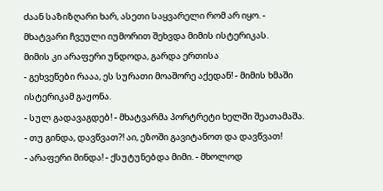ძაან საზიზღარი ხარ, ასეთი საყვარელი რომ არ იყო. - მხატვარი ჩვეული იუმორით შეხვდა მიმის ისტერიკას.
მიმის კი არაფერი უნდოდა, გარდა ერთისა
- გეხვეწები რააა, ეს სურათი მოაშორე აქედან! - მიმის ხმაში ისტერიკამ გაჟონა.
- სულ გადავაგდებ! - მხატვარმა პორტრეტი ხელში შეათამაშა. - თუ გინდა, დავწვათ?! აი, ეზოში გავიტანოთ და დავწვათ!
- არაფერი მინდა! - ქსუტუნებდა მიმი. - მხოლოდ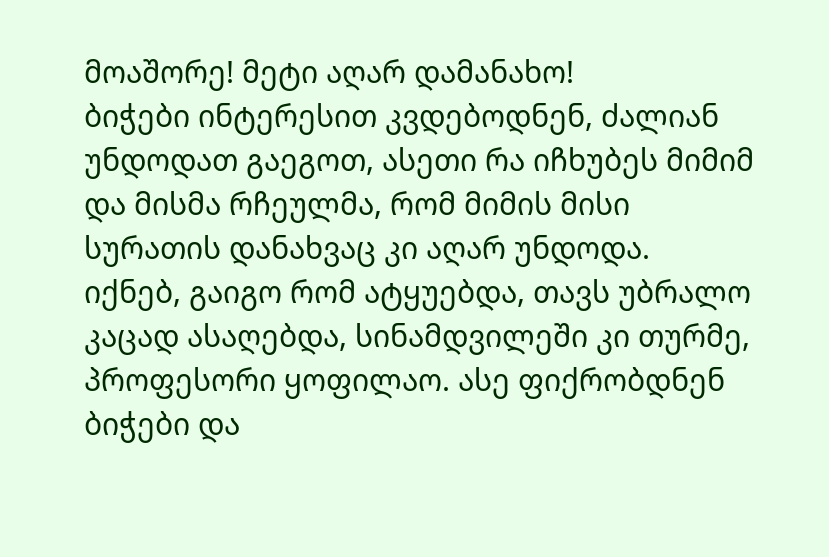მოაშორე! მეტი აღარ დამანახო!
ბიჭები ინტერესით კვდებოდნენ, ძალიან უნდოდათ გაეგოთ, ასეთი რა იჩხუბეს მიმიმ და მისმა რჩეულმა, რომ მიმის მისი სურათის დანახვაც კი აღარ უნდოდა.
იქნებ, გაიგო რომ ატყუებდა, თავს უბრალო კაცად ასაღებდა, სინამდვილეში კი თურმე, პროფესორი ყოფილაო. ასე ფიქრობდნენ ბიჭები და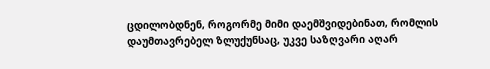ცდილობდნენ, როგორმე მიმი დაემშვიდებინათ, რომლის დაუმთავრებელ ზლუქუნსაც, უკვე საზღვარი აღარ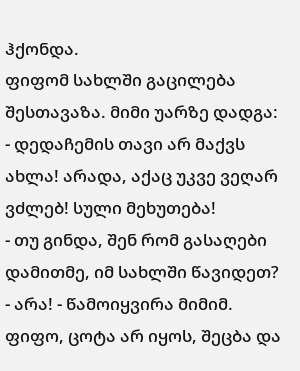ჰქონდა.
ფიფომ სახლში გაცილება შესთავაზა. მიმი უარზე დადგა:
- დედაჩემის თავი არ მაქვს ახლა! არადა, აქაც უკვე ვეღარ ვძლებ! სული მეხუთება!
- თუ გინდა, შენ რომ გასაღები დამითმე, იმ სახლში წავიდეთ?
- არა! - წამოიყვირა მიმიმ.
ფიფო, ცოტა არ იყოს, შეცბა და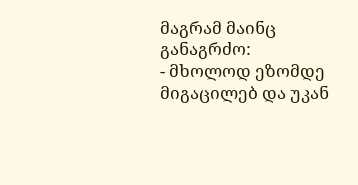მაგრამ მაინც განაგრძო:
- მხოლოდ ეზომდე მიგაცილებ და უკან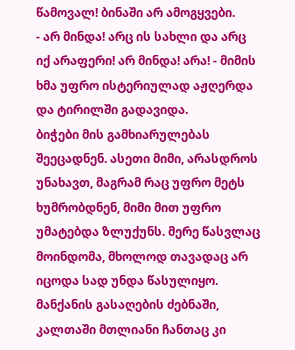წამოვალ! ბინაში არ ამოგყვები.
- არ მინდა! არც ის სახლი და არც იქ არაფერი! არ მინდა! არა! - მიმის ხმა უფრო ისტერიულად აჟღერდა და ტირილში გადავიდა.
ბიჭები მის გამხიარულებას შეეცადნენ. ასეთი მიმი, არასდროს უნახავთ, მაგრამ რაც უფრო მეტს ხუმრობდნენ, მიმი მით უფრო უმატებდა ზლუქუნს. მერე წასვლაც მოინდომა, მხოლოდ თავადაც არ იცოდა სად უნდა წასულიყო. მანქანის გასაღების ძებნაში, კალთაში მთლიანი ჩანთაც კი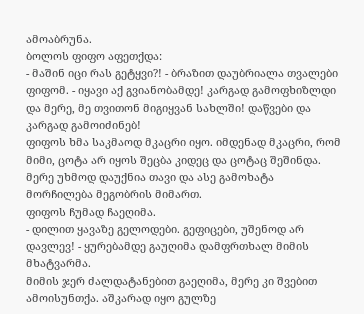ამოაბრუნა.
ბოლოს ფიფო აფეთქდა:
- მაშინ იცი რას გეტყვი?! - ბრაზით დაუბრიალა თვალები ფიფომ. - იყავი აქ გვიანობამდე! კარგად გამოფხიზლდი და მერე, მე თვითონ მიგიყვან სახლში! დაწვები და კარგად გამოიძინებ!
ფიფოს ხმა საკმაოდ მკაცრი იყო. იმდენად მკაცრი, რომ მიმი, ცოტა არ იყოს შეცბა კიდეც და ცოტაც შეშინდა. მერე უხმოდ დაუქნია თავი და ასე გამოხატა მორჩილება მეგობრის მიმართ.
ფიფოს ჩუმად ჩაეღიმა.
- დილით ყავაზე გელოდები. გეფიცები, უშენოდ არ დავლევ! - ყურებამდე გაუღიმა დამფრთხალ მიმის მხატვარმა.
მიმის ჯერ ძალდატანებით გაეღიმა, მერე კი შვებით ამოისუნთქა. აშკარად იყო გულზე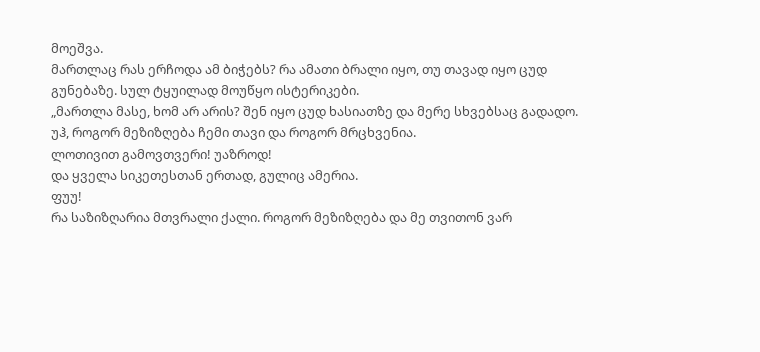მოეშვა.
მართლაც რას ერჩოდა ამ ბიჭებს? რა ამათი ბრალი იყო, თუ თავად იყო ცუდ გუნებაზე. სულ ტყუილად მოუწყო ისტერიკები.
„მართლა მასე, ხომ არ არის? შენ იყო ცუდ ხასიათზე და მერე სხვებსაც გადადო.
უჰ, როგორ მეზიზღება ჩემი თავი და როგორ მრცხვენია.
ლოთივით გამოვთვერი! უაზროდ!
და ყველა სიკეთესთან ერთად, გულიც ამერია.
ფუუ!
რა საზიზღარია მთვრალი ქალი. როგორ მეზიზღება და მე თვითონ ვარ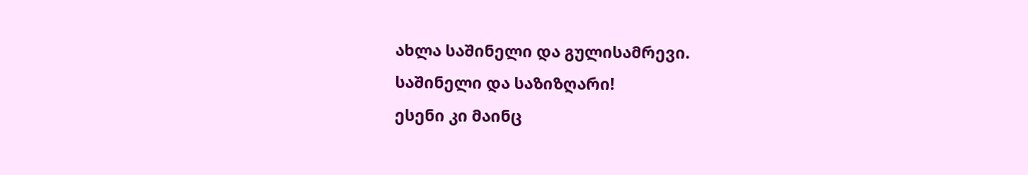ახლა საშინელი და გულისამრევი.
საშინელი და საზიზღარი!
ესენი კი მაინც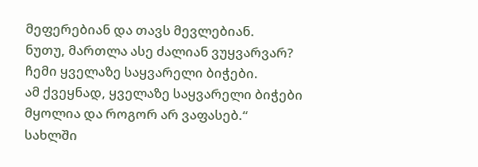მეფერებიან და თავს მევლებიან.
ნუთუ, მართლა ასე ძალიან ვუყვარვარ?
ჩემი ყველაზე საყვარელი ბიჭები.
ამ ქვეყნად, ყველაზე საყვარელი ბიჭები მყოლია და როგორ არ ვაფასებ.“
სახლში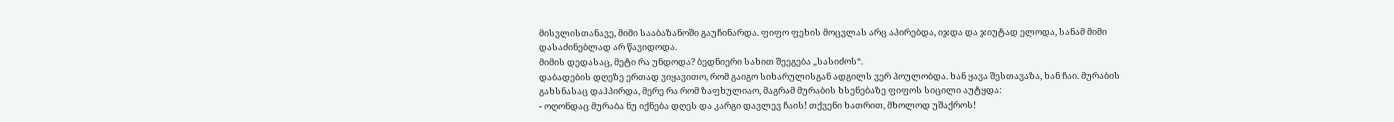მისვლისთანავე, მიმი სააბაზანოში გაუჩინარდა. ფიფო ფეხის მოცვლას არც აპირებდა, იჯდა და ჯიუტად ელოდა, სანამ მიმი დასაძინებლად არ წავიდოდა.
მიმის დედასაც, მეტი რა უნდოდა? ბედნიერი სახით შეეგება „სასიძოს“.
დაბადების დღეზე ერთად ვიყავითო, რომ გაიგო სიხარულისგან ადგილს ვერ პოულობდა. ხან ყავა შესთავაზა, ხან ჩაი. მურაბის გახსნასაც დაჰპირდა, მერე რა რომ ზაფხულიაო, მაგრამ მურაბის ხსენებაზე ფიფოს სიცილი აუტყდა:
- ოღონდაც მურაბა ნუ იქნება დღეს და კარგი დავლევ ჩაის! თქვენი ხათრით, მხოლოდ უშაქროს!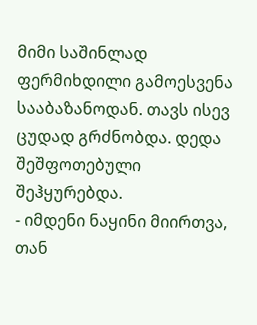მიმი საშინლად ფერმიხდილი გამოესვენა სააბაზანოდან. თავს ისევ ცუდად გრძნობდა. დედა შეშფოთებული შეჰყურებდა.
- იმდენი ნაყინი მიირთვა, თან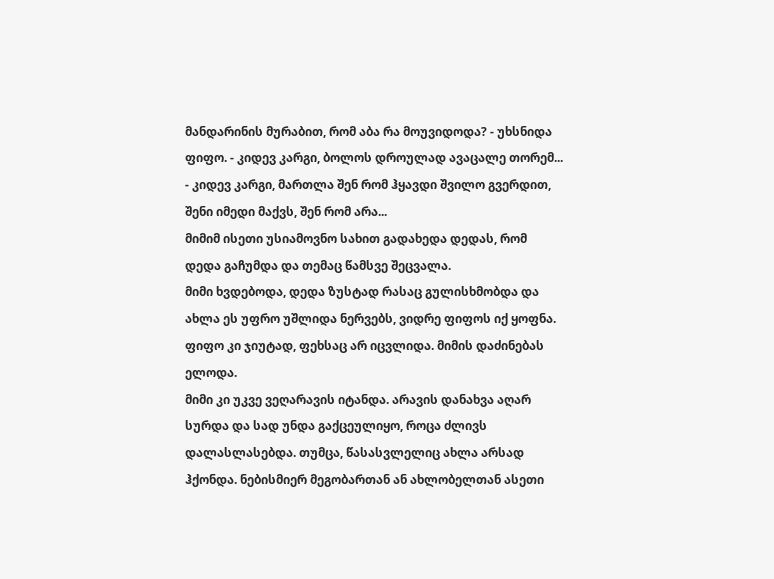მანდარინის მურაბით, რომ აბა რა მოუვიდოდა? - უხსნიდა ფიფო. - კიდევ კარგი, ბოლოს დროულად ავაცალე თორემ...
- კიდევ კარგი, მართლა შენ რომ ჰყავდი შვილო გვერდით, შენი იმედი მაქვს, შენ რომ არა...
მიმიმ ისეთი უსიამოვნო სახით გადახედა დედას, რომ დედა გაჩუმდა და თემაც წამსვე შეცვალა.
მიმი ხვდებოდა, დედა ზუსტად რასაც გულისხმობდა და ახლა ეს უფრო უშლიდა ნერვებს, ვიდრე ფიფოს იქ ყოფნა.
ფიფო კი ჯიუტად, ფეხსაც არ იცვლიდა. მიმის დაძინებას ელოდა.
მიმი კი უკვე ვეღარავის იტანდა. არავის დანახვა აღარ სურდა და სად უნდა გაქცეულიყო, როცა ძლივს დალასლასებდა. თუმცა, წასასვლელიც ახლა არსად ჰქონდა. ნებისმიერ მეგობართან ან ახლობელთან ასეთი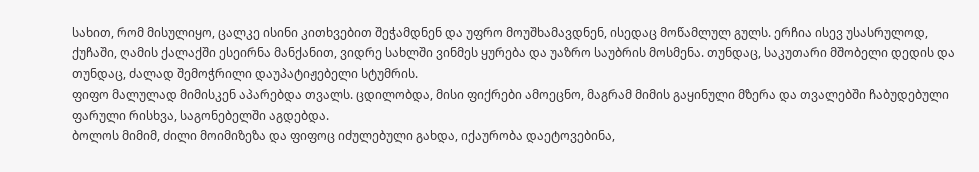სახით, რომ მისულიყო, ცალკე ისინი კითხვებით შეჭამდნენ და უფრო მოუშხამავდნენ, ისედაც მოწამლულ გულს. ერჩია ისევ უსასრულოდ, ქუჩაში, ღამის ქალაქში ესეირნა მანქანით, ვიდრე სახლში ვინმეს ყურება და უაზრო საუბრის მოსმენა. თუნდაც, საკუთარი მშობელი დედის და თუნდაც, ძალად შემოჭრილი დაუპატიჟებელი სტუმრის.
ფიფო მალულად მიმისკენ აპარებდა თვალს. ცდილობდა, მისი ფიქრები ამოეცნო, მაგრამ მიმის გაყინული მზერა და თვალებში ჩაბუდებული ფარული რისხვა, საგონებელში აგდებდა.
ბოლოს მიმიმ, ძილი მოიმიზეზა და ფიფოც იძულებული გახდა, იქაურობა დაეტოვებინა,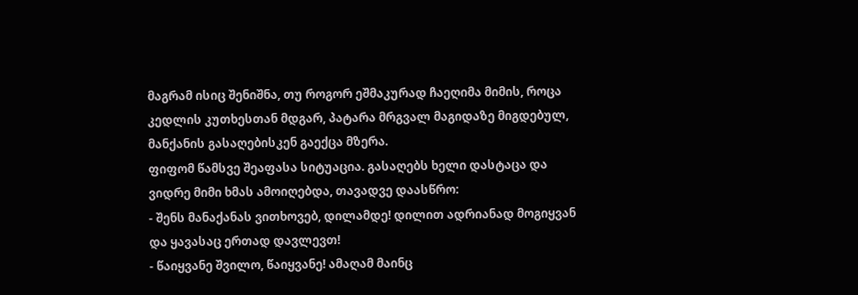მაგრამ ისიც შენიშნა, თუ როგორ ეშმაკურად ჩაეღიმა მიმის, როცა კედლის კუთხესთან მდგარ, პატარა მრგვალ მაგიდაზე მიგდებულ, მანქანის გასაღებისკენ გაექცა მზერა.
ფიფომ წამსვე შეაფასა სიტუაცია. გასაღებს ხელი დასტაცა და ვიდრე მიმი ხმას ამოიღებდა, თავადვე დაასწრო:
- შენს მანაქანას ვითხოვებ, დილამდე! დილით ადრიანად მოგიყვან და ყავასაც ერთად დავლევთ!
- წაიყვანე შვილო, წაიყვანე! ამაღამ მაინც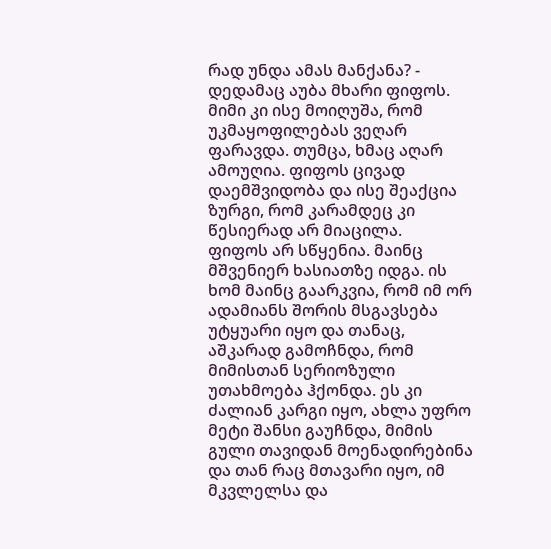რად უნდა ამას მანქანა? - დედამაც აუბა მხარი ფიფოს.
მიმი კი ისე მოიღუშა, რომ უკმაყოფილებას ვეღარ ფარავდა. თუმცა, ხმაც აღარ ამოუღია. ფიფოს ცივად დაემშვიდობა და ისე შეაქცია ზურგი, რომ კარამდეც კი წესიერად არ მიაცილა.
ფიფოს არ სწყენია. მაინც მშვენიერ ხასიათზე იდგა. ის ხომ მაინც გაარკვია, რომ იმ ორ ადამიანს შორის მსგავსება უტყუარი იყო და თანაც, აშკარად გამოჩნდა, რომ მიმისთან სერიოზული უთახმოება ჰქონდა. ეს კი ძალიან კარგი იყო, ახლა უფრო მეტი შანსი გაუჩნდა, მიმის გული თავიდან მოენადირებინა და თან რაც მთავარი იყო, იმ მკვლელსა და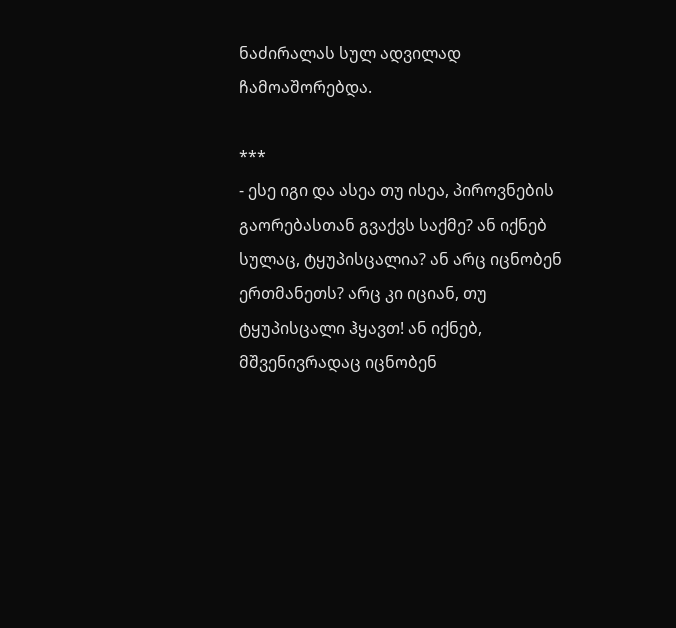ნაძირალას სულ ადვილად ჩამოაშორებდა.

***
- ესე იგი და ასეა თუ ისეა, პიროვნების გაორებასთან გვაქვს საქმე? ან იქნებ სულაც, ტყუპისცალია? ან არც იცნობენ ერთმანეთს? არც კი იციან, თუ ტყუპისცალი ჰყავთ! ან იქნებ, მშვენივრადაც იცნობენ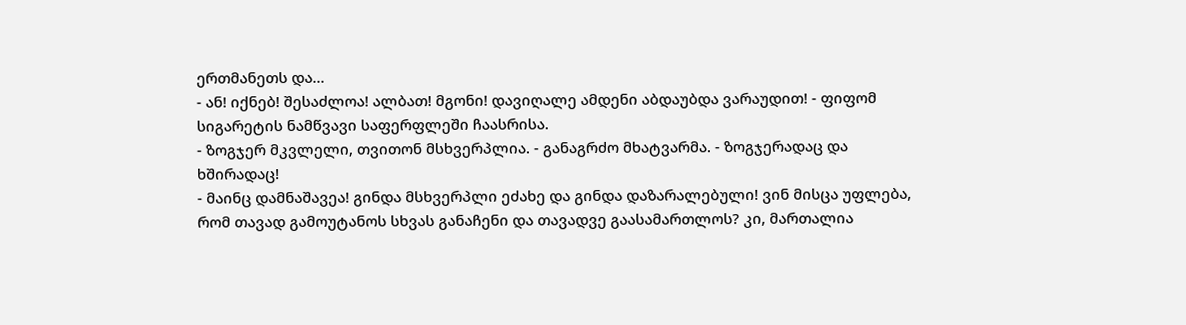ერთმანეთს და...
- ან! იქნებ! შესაძლოა! ალბათ! მგონი! დავიღალე ამდენი აბდაუბდა ვარაუდით! - ფიფომ სიგარეტის ნამწვავი საფერფლეში ჩაასრისა.
- ზოგჯერ მკვლელი, თვითონ მსხვერპლია. - განაგრძო მხატვარმა. - ზოგჯერადაც და ხშირადაც!
- მაინც დამნაშავეა! გინდა მსხვერპლი ეძახე და გინდა დაზარალებული! ვინ მისცა უფლება, რომ თავად გამოუტანოს სხვას განაჩენი და თავადვე გაასამართლოს? კი, მართალია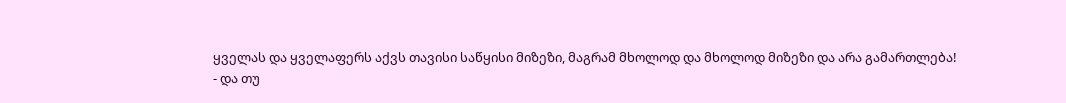ყველას და ყველაფერს აქვს თავისი საწყისი მიზეზი, მაგრამ მხოლოდ და მხოლოდ მიზეზი და არა გამართლება!
- და თუ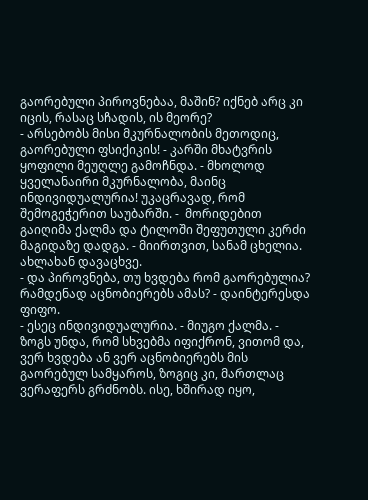გაორებული პიროვნებაა, მაშინ? იქნებ არც კი იცის, რასაც სჩადის, ის მეორე?
- არსებობს მისი მკურნალობის მეთოდიც, გაორებული ფსიქიკის! - კარში მხატვრის ყოფილი მეუღლე გამოჩნდა. - მხოლოდ ყველანაირი მკურნალობა, მაინც ინდივიდუალურია! უკაცრავად, რომ შემოგეჭერით საუბარში. -  მორიდებით გაიღიმა ქალმა და ტილოში შეფუთული კერძი მაგიდაზე დადგა. - მიირთვით, სანამ ცხელია. ახლახან დავაცხვე.
- და პიროვნება, თუ ხვდება რომ გაორებულია? რამდენად აცნობიერებს ამას? - დაინტერესდა ფიფო.
- ესეც ინდივიდუალურია. - მიუგო ქალმა. - ზოგს უნდა, რომ სხვებმა იფიქრონ, ვითომ და, ვერ ხვდება ან ვერ აცნობიერებს მის გაორებულ სამყაროს, ზოგიც კი, მართლაც ვერაფერს გრძნობს. ისე, ხშირად იყო,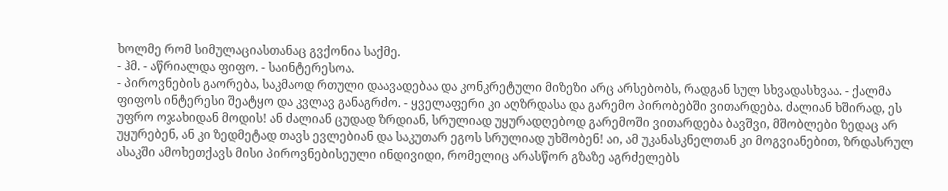ხოლმე რომ სიმულაციასთანაც გვქონია საქმე.
- ჰმ. - აწრიალდა ფიფო. - საინტერესოა.
- პიროვნების გაორება, საკმაოდ რთული დაავადებაა და კონკრეტული მიზეზი არც არსებობს, რადგან სულ სხვადასხვაა. - ქალმა ფიფოს ინტერესი შეატყო და კვლავ განაგრძო. - ყველაფერი კი აღზრდასა და გარემო პირობებში ვითარდება. ძალიან ხშირად, ეს უფრო ოჯახიდან მოდის! ან ძალიან ცუდად ზრდიან, სრულიად უყურადღებოდ გარემოში ვითარდება ბავშვი, მშობლები ზედაც არ უყურებენ, ან კი ზედმეტად თავს ევლებიან და საკუთარ ეგოს სრულიად უხშობენ! აი, ამ უკანასკნელთან კი მოგვიანებით, ზრდასრულ ასაკში ამოხეთქავს მისი პიროვნებისეული ინდივიდი, რომელიც არასწორ გზაზე აგრძელებს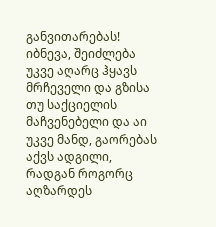განვითარებას! იბნევა, შეიძლება უკვე აღარც ჰყავს მრჩეველი და გზისა თუ საქციელის მაჩვენებელი და აი უკვე მანდ, გაორებას აქვს ადგილი, რადგან როგორც აღზარდეს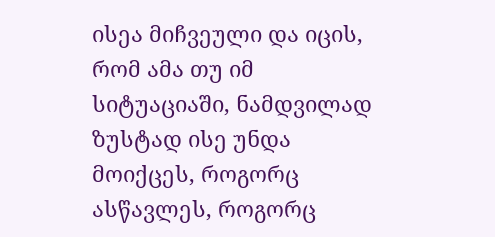ისეა მიჩვეული და იცის, რომ ამა თუ იმ სიტუაციაში, ნამდვილად ზუსტად ისე უნდა მოიქცეს, როგორც ასწავლეს, როგორც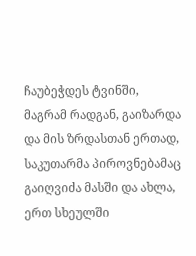ჩაუბეჭდეს ტვინში, მაგრამ რადგან, გაიზარდა და მის ზრდასთან ერთად, საკუთარმა პიროვნებამაც გაიღვიძა მასში და ახლა, ერთ სხეულში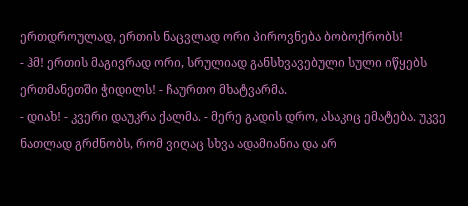ერთდროულად, ერთის ნაცვლად ორი პიროვნება ბობოქრობს!
- ჰმ! ერთის მაგივრად ორი, სრულიად განსხვავებული სული იწყებს ერთმანეთში ჭიდილს! - ჩაურთო მხატვარმა.
- დიახ! - კვერი დაუკრა ქალმა. - მერე გადის დრო, ასაკიც ემატება. უკვე ნათლად გრძნობს, რომ ვიღაც სხვა ადამიანია და არ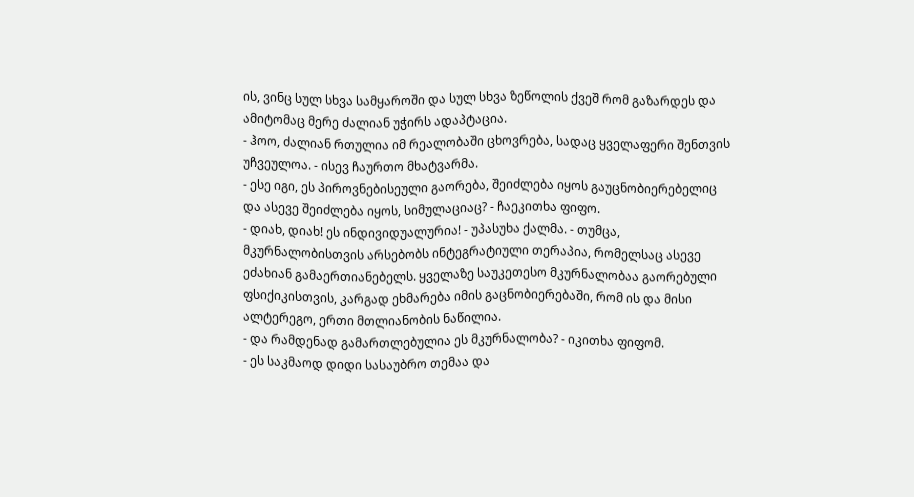ის, ვინც სულ სხვა სამყაროში და სულ სხვა ზეწოლის ქვეშ რომ გაზარდეს და ამიტომაც მერე ძალიან უჭირს ადაპტაცია.
- ჰოო, ძალიან რთულია იმ რეალობაში ცხოვრება, სადაც ყველაფერი შენთვის უჩვეულოა. - ისევ ჩაურთო მხატვარმა.
- ესე იგი, ეს პიროვნებისეული გაორება, შეიძლება იყოს გაუცნობიერებელიც და ასევე შეიძლება იყოს, სიმულაციაც? - ჩაეკითხა ფიფო.
- დიახ, დიახ! ეს ინდივიდუალურია! - უპასუხა ქალმა. - თუმცა, მკურნალობისთვის არსებობს ინტეგრატიული თერაპია, რომელსაც ასევე ეძახიან გამაერთიანებელს. ყველაზე საუკეთესო მკურნალობაა გაორებული ფსიქიკისთვის, კარგად ეხმარება იმის გაცნობიერებაში, რომ ის და მისი ალტერეგო, ერთი მთლიანობის ნაწილია.
- და რამდენად გამართლებულია ეს მკურნალობა? - იკითხა ფიფომ.
- ეს საკმაოდ დიდი სასაუბრო თემაა და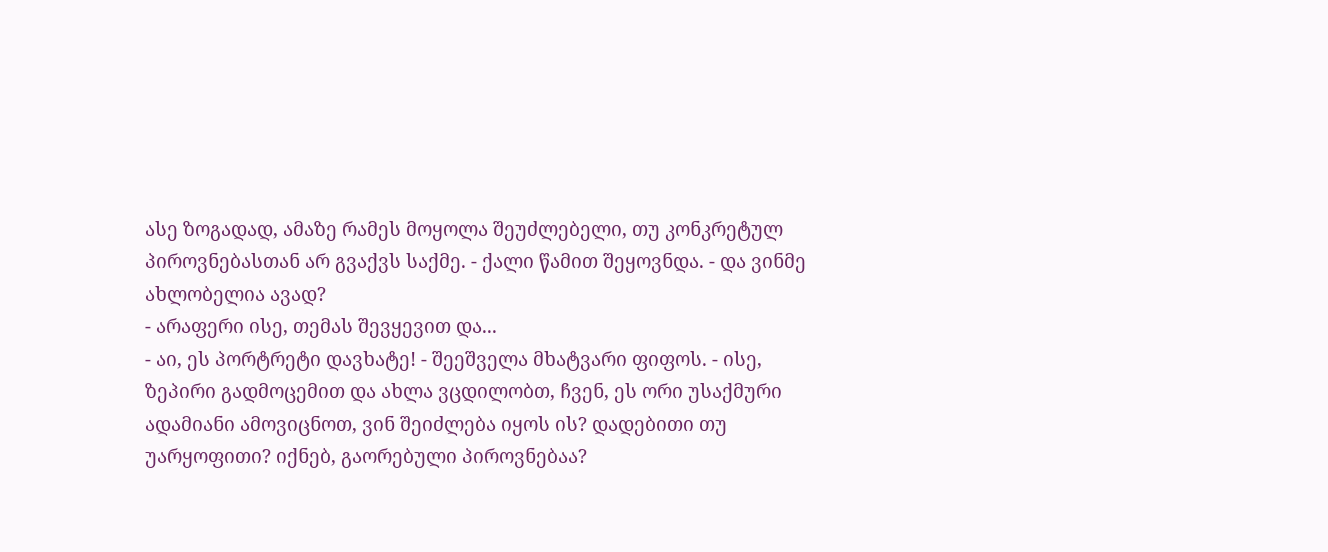ასე ზოგადად, ამაზე რამეს მოყოლა შეუძლებელი, თუ კონკრეტულ პიროვნებასთან არ გვაქვს საქმე. - ქალი წამით შეყოვნდა. - და ვინმე ახლობელია ავად?
- არაფერი ისე, თემას შევყევით და...
- აი, ეს პორტრეტი დავხატე! - შეეშველა მხატვარი ფიფოს. - ისე, ზეპირი გადმოცემით და ახლა ვცდილობთ, ჩვენ, ეს ორი უსაქმური ადამიანი ამოვიცნოთ, ვინ შეიძლება იყოს ის? დადებითი თუ უარყოფითი? იქნებ, გაორებული პიროვნებაა?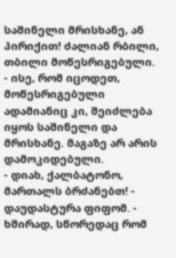საშინელი მრისხანე, ან პირიქით! ძალიან რბილი, თბილი მოწესრიგებული.
- ისე, რომ იცოდეთ, მოწესრიგებული ადამიანიც კი, შეიძლება იყოს საშინელი და მრისხანე. მაგაზე არ არის დამოკიდებული.
- დიახ, ქალბატონო, მართალს ბრძანებთ! - დაუდასტურა ფიფომ. - ხშირად, სწორედაც რომ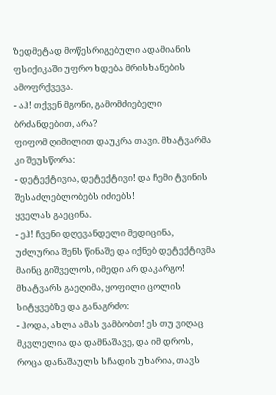ზედმეტად მოწესრიგებული ადამიანის ფსიქიკაში უფრო ხდება მრისხანების ამოფრქვევა.
- აჰ! თქვენ მგონი, გამომძიებელი ბრძანდებით, არა?
ფიფომ ღიმილით დაუკრა თავი. მხატვარმა კი შეუსწორა:
- დეტექტივია, დეტექტივი! და ჩემი ტვინის შესაძლებლობებს იძიებს!
ყველას გაეცინა.
- ეჰ! ჩვენი დღევანდელი მედიცინა, უძლურია შენს წინაშე და იქნებ დეტექტივმა მაინც გიშველოს, იმედი არ დაკარგო!
მხატვარს გაეღიმა, ყოფილი ცოლის სიტყვებზე და განაგრძო:
- ჰოდა, ახლა ამას ვამბობთ! ეს თუ ვიღაც მკვლელია და დამნაშავე, და იმ დროს, როცა დანაშაულს სჩადის უხარია, თავს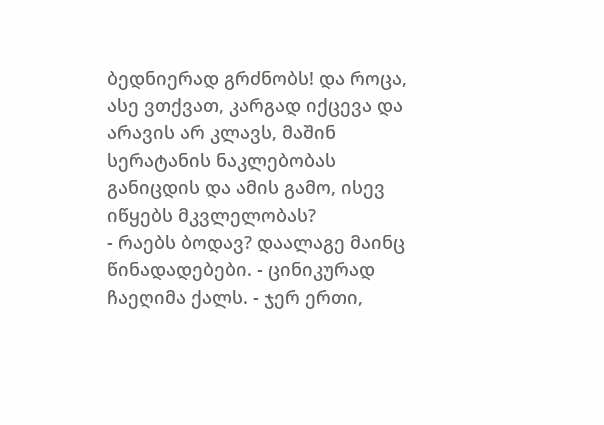ბედნიერად გრძნობს! და როცა, ასე ვთქვათ, კარგად იქცევა და არავის არ კლავს, მაშინ სერატანის ნაკლებობას განიცდის და ამის გამო, ისევ იწყებს მკვლელობას?
- რაებს ბოდავ? დაალაგე მაინც წინადადებები. - ცინიკურად ჩაეღიმა ქალს. - ჯერ ერთი,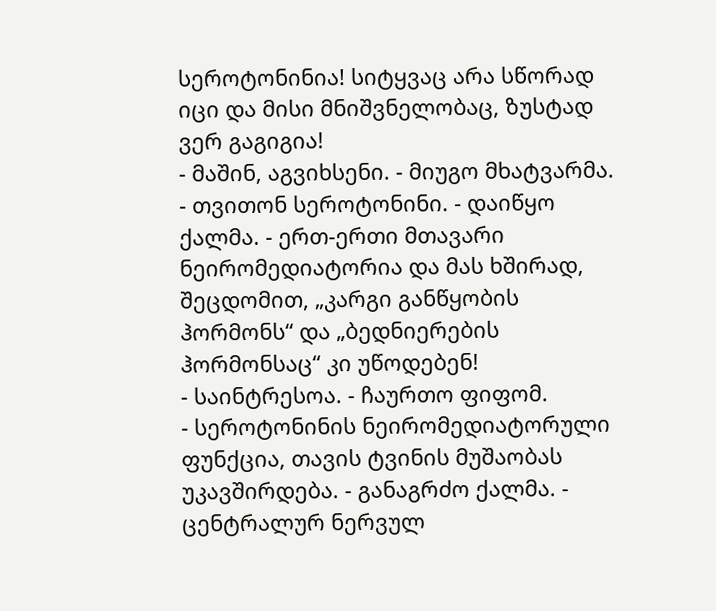სეროტონინია! სიტყვაც არა სწორად იცი და მისი მნიშვნელობაც, ზუსტად ვერ გაგიგია!
- მაშინ, აგვიხსენი. - მიუგო მხატვარმა.
- თვითონ სეროტონინი. - დაიწყო ქალმა. - ერთ-ერთი მთავარი ნეირომედიატორია და მას ხშირად, შეცდომით, „კარგი განწყობის ჰორმონს“ და „ბედნიერების ჰორმონსაც“ კი უწოდებენ!
- საინტრესოა. - ჩაურთო ფიფომ.
- სეროტონინის ნეირომედიატორული ფუნქცია, თავის ტვინის მუშაობას უკავშირდება. - განაგრძო ქალმა. - ცენტრალურ ნერვულ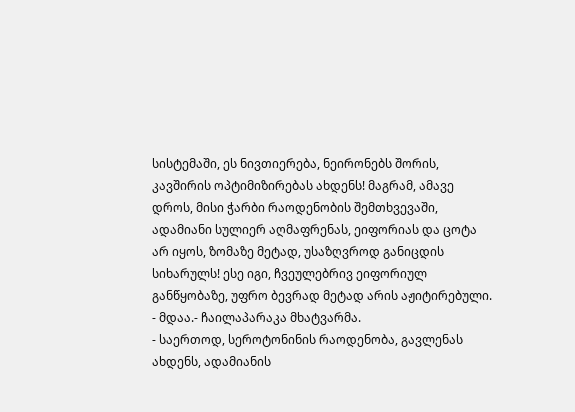სისტემაში, ეს ნივთიერება, ნეირონებს შორის, კავშირის ოპტიმიზირებას ახდენს! მაგრამ, ამავე დროს, მისი ჭარბი რაოდენობის შემთხვევაში, ადამიანი სულიერ აღმაფრენას, ეიფორიას და ცოტა არ იყოს, ზომაზე მეტად, უსაზღვროდ განიცდის სიხარულს! ესე იგი, ჩვეულებრივ ეიფორიულ განწყობაზე, უფრო ბევრად მეტად არის აჟიტირებული.
- მდაა.- ჩაილაპარაკა მხატვარმა.
- საერთოდ, სეროტონინის რაოდენობა, გავლენას ახდენს, ადამიანის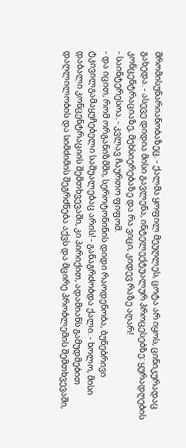შრომისუნარიანობაზეც. - ქალმა ყოფილ მეუღლეს, ცოტა არ იყოს, ცინიკურადაც გახედა. - ასევე დიდია მისი გავლენა, ინტელექტუალურ პროცესებზე: ყურადღების კონცენტრაციაზე, მეხსიერებაზე და რა ვიცი, კიდევ რაზე აღარ!
- საინტერესოა. - კვლავ ჩაურთო ფიფომ.
- და იცით, რომ ორგანიზმში, სეროტონინის დიდი რაოდენობა, ბუნებრივი ტკივილგამაყუჩებელი საშუალებაც არის! - განაგრძობდა ქალი. - ხოლო, მისი დაბალი კონცენტრაციის შემთხვევაში, კი პირიქით, ადამიანს გამუდმებით დაღლილობის და სიმძიმის შეგრძნება აქვს და მცირე პრობლემის შემთხვევაში,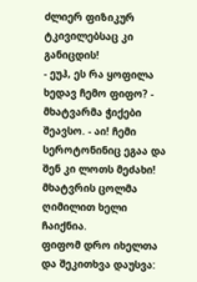ძლიერ ფიზიკურ ტკივილებსაც კი განიცდის!
- ეუჰ, ეს რა ყოფილა ხედავ ჩემო ფიფო? - მხატვარმა ჭიქები შეავსო. - აი! ჩემი სეროტონინიც ეგაა და შენ კი ლოთს მეძახი!
მხატვრის ცოლმა ღიმილით ხელი ჩაიქნია.
ფიფომ დრო იხელთა და შეკითხვა დაუსვა: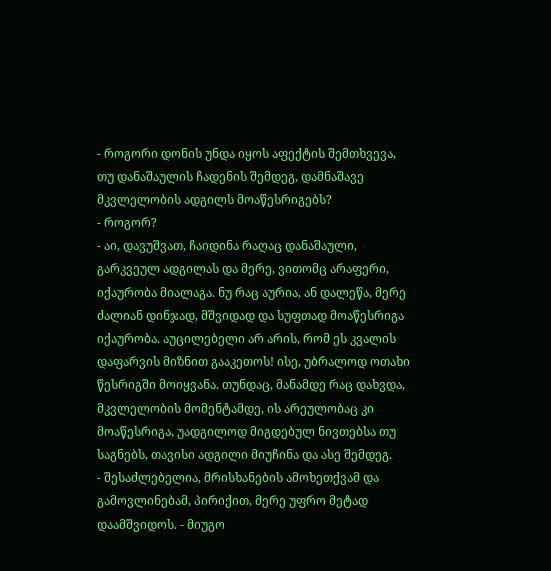- როგორი დონის უნდა იყოს აფექტის შემთხვევა, თუ დანაშაულის ჩადენის შემდეგ, დამნაშავე მკვლელობის ადგილს მოაწესრიგებს?
- როგორ?
- აი, დავუშვათ, ჩაიდინა რაღაც დანაშაული, გარკვეულ ადგილას და მერე, ვითომც არაფერი, იქაურობა მიალაგა. ნუ რაც აურია, ან დალეწა, მერე ძალიან დინჯად, მშვიდად და სუფთად მოაწესრიგა იქაურობა. აუცილებელი არ არის, რომ ეს კვალის დაფარვის მიზნით გააკეთოს! ისე, უბრალოდ ოთახი წესრიგში მოიყვანა. თუნდაც, მანამდე რაც დახვდა, მკვლელობის მომენტამდე, ის არეულობაც კი მოაწესრიგა, უადგილოდ მიგდებულ ნივთებსა თუ საგნებს, თავისი ადგილი მიუჩინა და ასე შემდეგ.
- შესაძლებელია, მრისხანების ამოხეთქვამ და გამოვლინებამ, პირიქით, მერე უფრო მეტად დაამშვიდოს. - მიუგო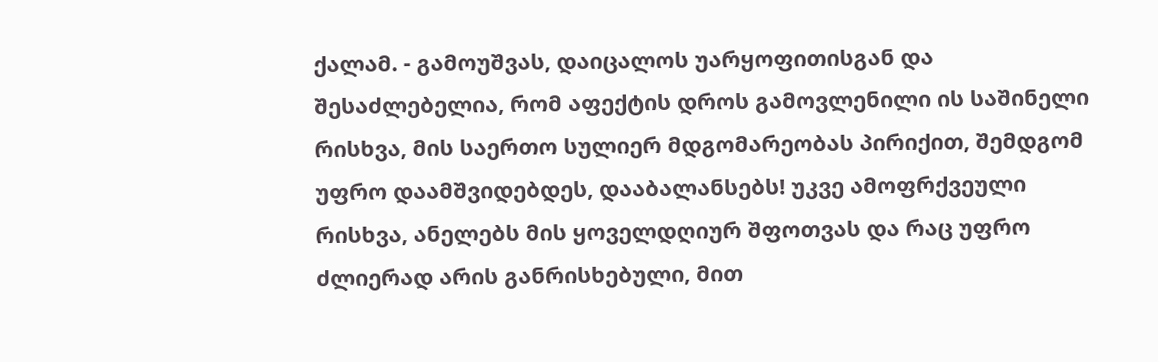ქალამ. - გამოუშვას, დაიცალოს უარყოფითისგან და შესაძლებელია, რომ აფექტის დროს გამოვლენილი ის საშინელი რისხვა, მის საერთო სულიერ მდგომარეობას პირიქით, შემდგომ უფრო დაამშვიდებდეს, დააბალანსებს! უკვე ამოფრქვეული რისხვა, ანელებს მის ყოველდღიურ შფოთვას და რაც უფრო ძლიერად არის განრისხებული, მით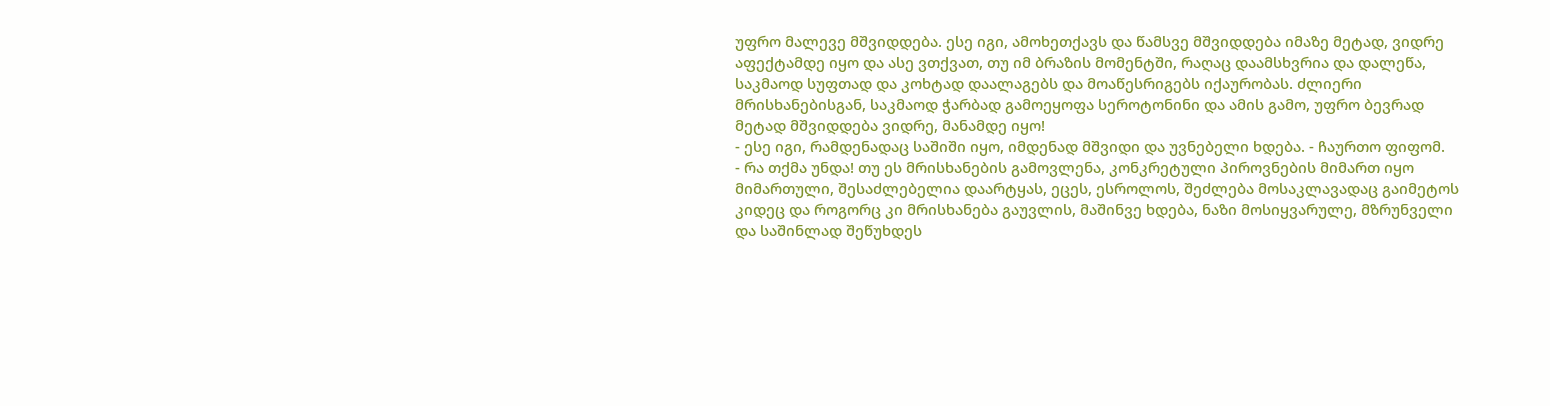უფრო მალევე მშვიდდება. ესე იგი, ამოხეთქავს და წამსვე მშვიდდება იმაზე მეტად, ვიდრე აფექტამდე იყო და ასე ვთქვათ, თუ იმ ბრაზის მომენტში, რაღაც დაამსხვრია და დალეწა, საკმაოდ სუფთად და კოხტად დაალაგებს და მოაწესრიგებს იქაურობას. ძლიერი მრისხანებისგან, საკმაოდ ჭარბად გამოეყოფა სეროტონინი და ამის გამო, უფრო ბევრად მეტად მშვიდდება ვიდრე, მანამდე იყო!
- ესე იგი, რამდენადაც საშიში იყო, იმდენად მშვიდი და უვნებელი ხდება. - ჩაურთო ფიფომ.
- რა თქმა უნდა! თუ ეს მრისხანების გამოვლენა, კონკრეტული პიროვნების მიმართ იყო მიმართული, შესაძლებელია დაარტყას, ეცეს, ესროლოს, შეძლება მოსაკლავადაც გაიმეტოს კიდეც და როგორც კი მრისხანება გაუვლის, მაშინვე ხდება, ნაზი მოსიყვარულე, მზრუნველი და საშინლად შეწუხდეს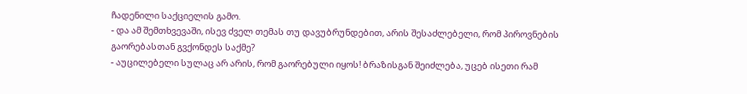ჩადენილი საქციელის გამო.
- და ამ შემთხვევაში, ისევ ძველ თემას თუ დავუბრუნდებით, არის შესაძლებელი, რომ პიროვნების გაორებასთან გვქონდეს საქმე?
- აუცილებელი სულაც არ არის, რომ გაორებული იყოს! ბრაზისგან შეიძლება, უცებ ისეთი რამ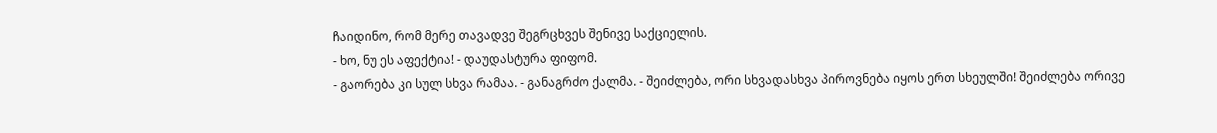ჩაიდინო, რომ მერე თავადვე შეგრცხვეს შენივე საქციელის.
- ხო, ნუ ეს აფექტია! - დაუდასტურა ფიფომ.
- გაორება კი სულ სხვა რამაა. - განაგრძო ქალმა. - შეიძლება, ორი სხვადასხვა პიროვნება იყოს ერთ სხეულში! შეიძლება ორივე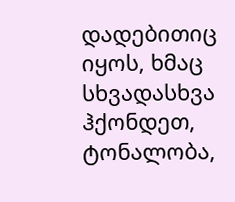დადებითიც იყოს, ხმაც სხვადასხვა ჰქონდეთ, ტონალობა,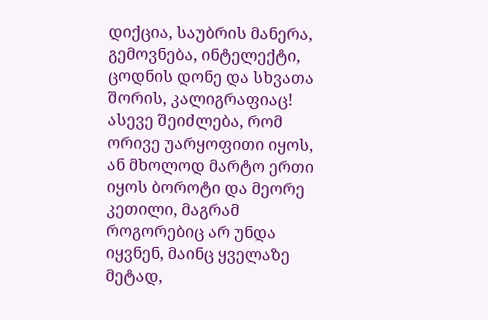დიქცია, საუბრის მანერა, გემოვნება, ინტელექტი, ცოდნის დონე და სხვათა შორის, კალიგრაფიაც! ასევე შეიძლება, რომ ორივე უარყოფითი იყოს, ან მხოლოდ მარტო ერთი იყოს ბოროტი და მეორე კეთილი, მაგრამ როგორებიც არ უნდა იყვნენ, მაინც ყველაზე მეტად,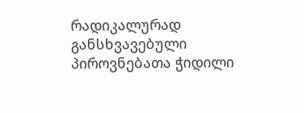რადიკალურად განსხვავებული პიროვნებათა ჭიდილი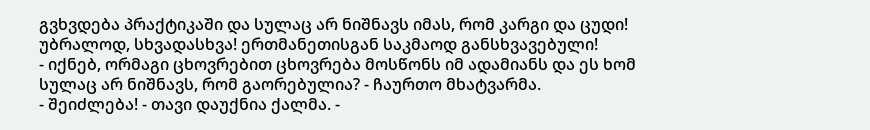გვხვდება პრაქტიკაში და სულაც არ ნიშნავს იმას, რომ კარგი და ცუდი! უბრალოდ, სხვადასხვა! ერთმანეთისგან საკმაოდ განსხვავებული!
- იქნებ, ორმაგი ცხოვრებით ცხოვრება მოსწონს იმ ადამიანს და ეს ხომ სულაც არ ნიშნავს, რომ გაორებულია? - ჩაურთო მხატვარმა.
- შეიძლება! - თავი დაუქნია ქალმა. -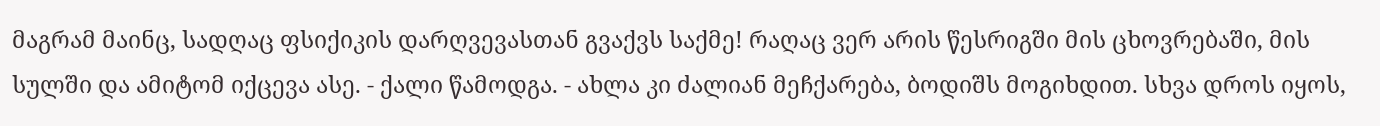მაგრამ მაინც, სადღაც ფსიქიკის დარღვევასთან გვაქვს საქმე! რაღაც ვერ არის წესრიგში მის ცხოვრებაში, მის სულში და ამიტომ იქცევა ასე. - ქალი წამოდგა. - ახლა კი ძალიან მეჩქარება, ბოდიშს მოგიხდით. სხვა დროს იყოს,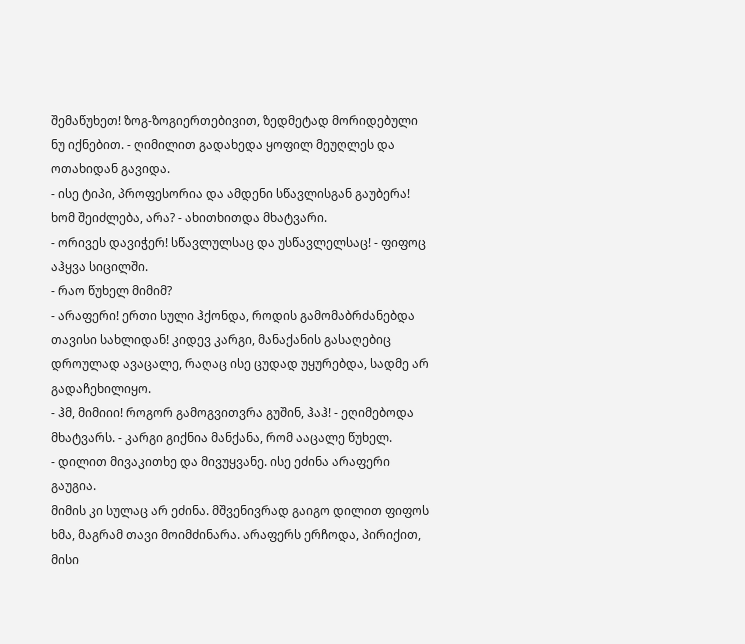შემაწუხეთ! ზოგ-ზოგიერთებივით, ზედმეტად მორიდებული ნუ იქნებით. - ღიმილით გადახედა ყოფილ მეუღლეს და ოთახიდან გავიდა.
- ისე ტიპი, პროფესორია და ამდენი სწავლისგან გაუბერა! ხომ შეიძლება, არა? - ახითხითდა მხატვარი.
- ორივეს დავიჭერ! სწავლულსაც და უსწავლელსაც! - ფიფოც აჰყვა სიცილში.
- რაო წუხელ მიმიმ?
- არაფერი! ერთი სული ჰქონდა, როდის გამომაბრძანებდა თავისი სახლიდან! კიდევ კარგი, მანაქანის გასაღებიც დროულად ავაცალე, რაღაც ისე ცუდად უყურებდა, სადმე არ გადაჩეხილიყო.
- ჰმ, მიმიიი! როგორ გამოგვითვრა გუშინ, ჰაჰ! - ეღიმებოდა მხატვარს. - კარგი გიქნია მანქანა, რომ ააცალე წუხელ.
- დილით მივაკითხე და მივუყვანე. ისე ეძინა არაფერი გაუგია.
მიმის კი სულაც არ ეძინა. მშვენივრად გაიგო დილით ფიფოს ხმა, მაგრამ თავი მოიმძინარა. არაფერს ერჩოდა, პირიქით, მისი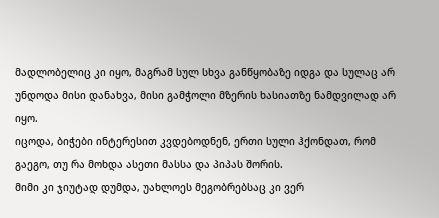მადლობელიც კი იყო, მაგრამ სულ სხვა განწყობაზე იდგა და სულაც არ უნდოდა მისი დანახვა, მისი გამჭოლი მზერის ხასიათზე ნამდვილად არ იყო.
იცოდა, ბიჭები ინტერესით კვდებოდნენ, ერთი სული ჰქონდათ, რომ გაეგო, თუ რა მოხდა ასეთი მასსა და პიპას შორის.
მიმი კი ჯიუტად დუმდა, უახლოეს მეგობრებსაც კი ვერ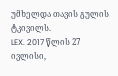უმხელდა თავის გულის ტკივილს.
LEX. 2017 წლის 27 ივლისი,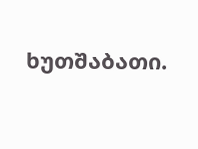ხუთშაბათი.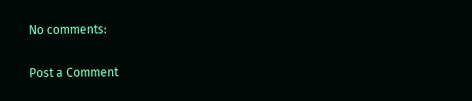No comments:

Post a Comment